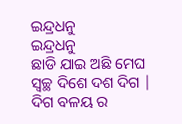ଇନ୍ଦ୍ରଧନୁ
ଇନ୍ଦ୍ରଧନୁ
ଛାଡି ଯାଇ ଅଛି ମେଘ
ସ୍ୱଚ୍ଛ ଦିଶେ ଦଶ ଦିଗ |
ଦିଗ ବଳୟ ର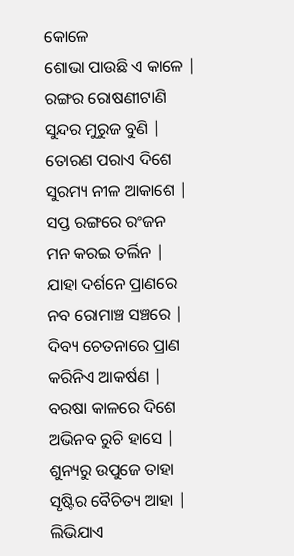କୋଳେ
ଶୋଭା ପାଉଛି ଏ କାଳେ |
ରଙ୍ଗର ରୋଷଣୀଟାଣି
ସୁନ୍ଦର ମୁରୁଜ ବୁଣି |
ତୋରଣ ପରାଏ ଦିଶେ
ସୁରମ୍ୟ ନୀଳ ଆକାଶେ |
ସପ୍ତ ରଙ୍ଗରେ ରଂଜନ
ମନ କରଇ ତର୍ଲିନ |
ଯାହା ଦର୍ଶନେ ପ୍ରାଣରେ
ନବ ରୋମାଞ୍ଚ ସଞ୍ଚରେ |
ଦିବ୍ୟ ଚେତନାରେ ପ୍ରାଣ
କରିନିଏ ଆକର୍ଷଣ |
ବରଷା କାଳରେ ଦିଶେ
ଅଭିନବ ରୁଚି ହାସେ |
ଶୁନ୍ୟରୁ ଉପୁଜେ ତାହା
ସୃଷ୍ଟିର ବୈଚିତ୍ୟ ଆହା |
ଲିଭିଯାଏ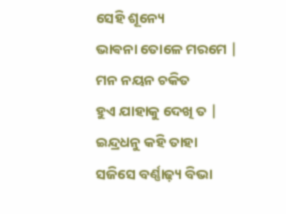ସେହି ଶୂନ୍ୟେ
ଭାଵନା ତୋଳେ ମରମେ |
ମନ ନୟନ ଚକିତ
ହୁଏ ଯାହାକୁ ଦେଖି ତ |
ଇନ୍ଦ୍ରଧନୁ କହି ତାହା
ସଜିସେ ବର୍ଣ୍ଣାଢ଼୍ୟ ବିଭା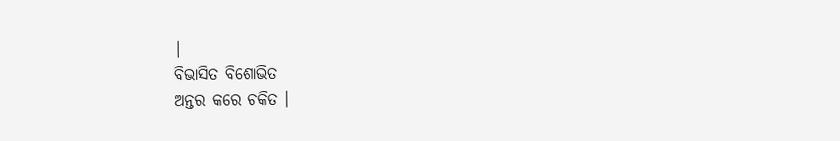|
ବିଭାସିତ ବିଶୋଭିତ
ଅନ୍ତର କରେ ଚକିତ ।